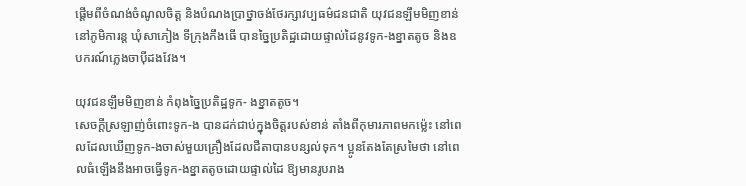ផ្តើមពីចំណង់ចំណូលចិត្ត និងបំណងប្រាថ្នាចង់ថែរក្សាវប្បធម៌ជនជាតិ យុវជនឡឹមមិញខាន់ នៅភូមិការន្ត ឃុំសាភៀង ទីក្រុងកឹងធើ បានច្នៃប្រតិដ្ឋដោយផ្ទាល់ដៃនូវទូក-ងខ្នាតតូច និងឧបករណ៍ភ្លេងចាប៉ីដងវែង។

យុវជនឡឹមមិញខាន់ កំពុងច្នៃប្រតិដ្ឋទូក- ងខ្នាតតូច។
សេចក្តីស្រឡាញ់ចំពោះទូក-ង បានដក់ជាប់ក្នុងចិត្តរបស់ខាន់ តាំងពីកុមារភាពមកម្ល៉េះ នៅពេលដែលឃើញទូក-ងចាស់មួយគ្រឿងដែលជីតាបានបន្សល់ទុក។ ប្អូនតែងតែស្រមៃថា នៅពេលធំឡើងនឹងអាចធ្វើទូក-ងខ្នាតតូចដោយផ្ទាល់ដៃ ឱ្យមានរូបរាង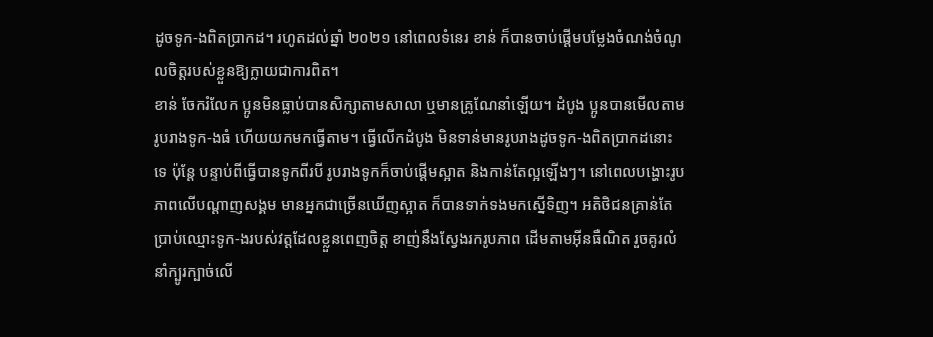ដូចទូក-ងពិតប្រាកដ។ រហូតដល់ឆ្នាំ ២០២១ នៅពេលទំនេរ ខាន់ ក៏បានចាប់ផ្តើមបម្លែងចំណង់ចំណូលចិត្តរបស់ខ្លួនឱ្យក្លាយជាការពិត។
ខាន់ ចែករំលែក ប្អូនមិនធ្លាប់បានសិក្សាតាមសាលា ឬមានគ្រូណែនាំឡើយ។ ដំបូង ប្អូនបានមើលតាមរូបរាងទូក-ងធំ ហើយយកមកធ្វើតាម។ ធ្វើលើកដំបូង មិនទាន់មានរូបរាងដូចទូក-ងពិតប្រាកដនោះទេ ប៉ុន្តែ បន្ទាប់ពីធ្វើបានទូកពីរបី រូបរាងទូកក៏ចាប់ផ្តើមស្អាត និងកាន់តែល្អឡើងៗ។ នៅពេលបង្ហោះរូបភាពលើបណ្តាញសង្គម មានអ្នកជាច្រើនឃើញស្អាត ក៏បានទាក់ទងមកស្នើទិញ។ អតិថិជនគ្រាន់តែប្រាប់ឈ្មោះទូក-ងរបស់វត្តដែលខ្លួនពេញចិត្ត ខាញ់នឹងស្វែងរករូបភាព ដើមតាមអ៊ីនធឺណិត រួចគូរលំនាំក្បូរក្បាច់លើ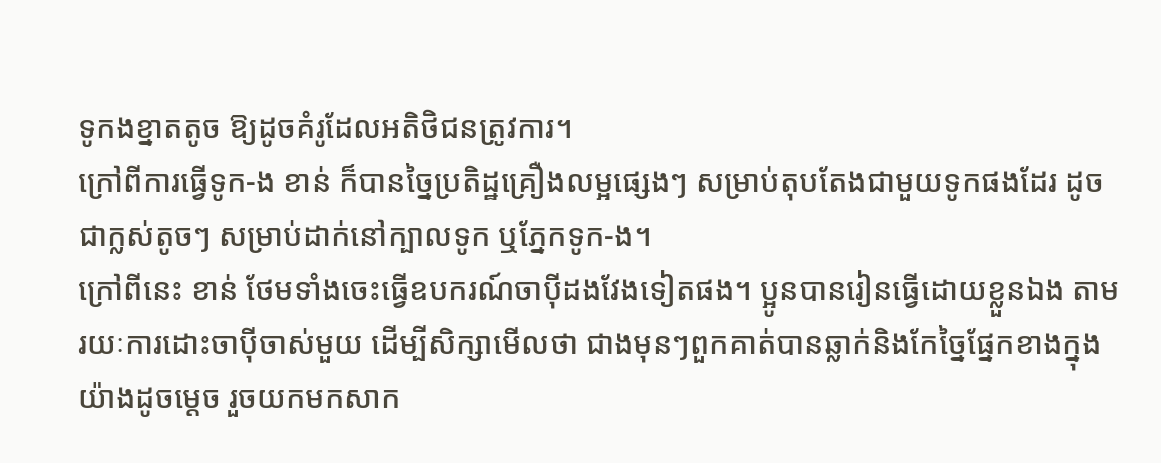ទូកងខ្នាតតូច ឱ្យដូចគំរូដែលអតិថិជនត្រូវការ។
ក្រៅពីការធ្វើទូក-ង ខាន់ ក៏បានច្នៃប្រតិដ្ឋគ្រឿងលម្អផ្សេងៗ សម្រាប់តុបតែងជាមួយទូកផងដែរ ដូចជាក្លស់តូចៗ សម្រាប់ដាក់នៅក្បាលទូក ឬភ្នែកទូក-ង។
ក្រៅពីនេះ ខាន់ ថែមទាំងចេះធ្វើឧបករណ៍ចាប៉ីដងវែងទៀតផង។ ប្អូនបានរៀនធ្វើដោយខ្លួនឯង តាមរយៈការដោះចាប៉ីចាស់មួយ ដើម្បីសិក្សាមើលថា ជាងមុនៗពួកគាត់បានឆ្លាក់និងកែច្នៃផ្នែកខាងក្នុងយ៉ាងដូចម្តេច រួចយកមកសាក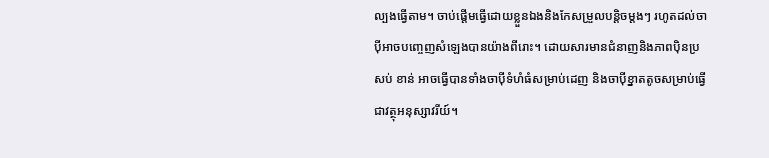ល្បងធ្វើតាម។ ចាប់ផ្ដើមធ្វើដោយខ្លួនឯងនិងកែសម្រួលបន្តិចម្ដងៗ រហូតដល់ចាប៉ីអាចបញ្ចេញសំឡេងបានយ៉ាងពីរោះ។ ដោយសារមានជំនាញនិងភាពប៉ិនប្រសប់ ខាន់ អាចធ្វើបានទាំងចាប៉ីទំហំធំសម្រាប់ដេញ និងចាប៉ីខ្នាតតូចសម្រាប់ធ្វើជាវត្ថុអនុស្សាវរីយ៍។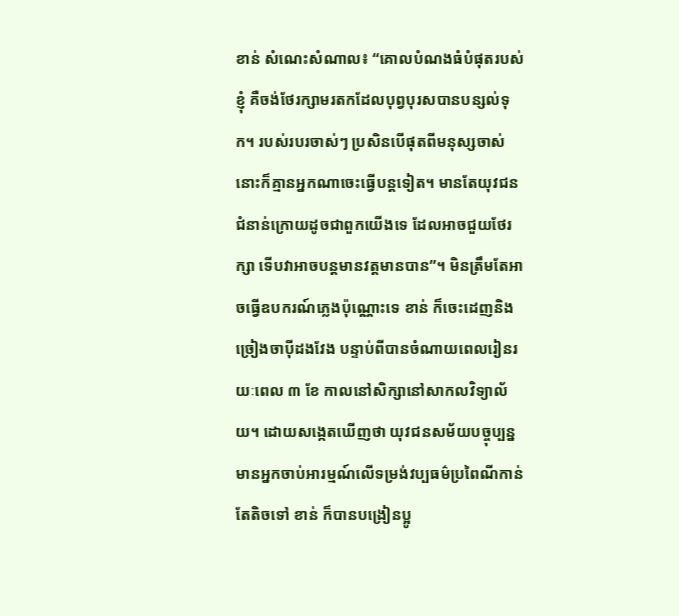ខាន់ សំណេះសំណាល៖ “គោលបំណងធំបំផុតរបស់ខ្ញុំ គឺចង់ថែរក្សាមរតកដែលបុព្វបុរសបានបន្សល់ទុក។ របស់របរចាស់ៗ ប្រសិនបើផុតពីមនុស្សចាស់ នោះក៏គ្មានអ្នកណាចេះធ្វើបន្តទៀត។ មានតែយុវជនជំនាន់ក្រោយដូចជាពួកយើងទេ ដែលអាចជួយថែរក្សា ទើបវាអាចបន្តមានវត្តមានបាន”។ មិនត្រឹមតែអាចធ្វើឧបករណ៍ភ្លេងប៉ុណ្ណោះទេ ខាន់ ក៏ចេះដេញនិងច្រៀងចាប៉ីដងវែង បន្ទាប់ពីបានចំណាយពេលរៀនរយៈពេល ៣ ខែ កាលនៅសិក្សានៅសាកលវិទ្យាល័យ។ ដោយសង្កេតឃើញថា យុវជនសម័យបច្ចុប្បន្នមានអ្នកចាប់អារម្មណ៍លើទម្រង់វប្បធម៌ប្រពៃណីកាន់តែតិចទៅ ខាន់ ក៏បានបង្រៀនប្អូ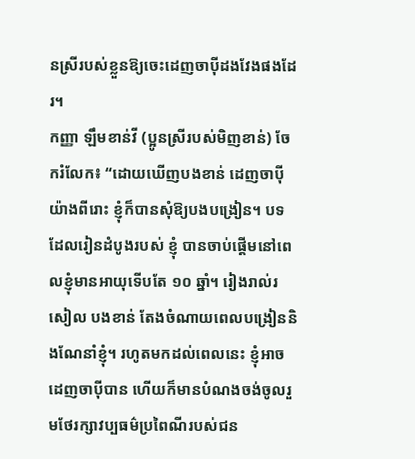នស្រីរបស់ខ្លួនឱ្យចេះដេញចាប៉ីដងវែងផងដែរ។
កញ្ញា ឡឹមខាន់វី (ប្អូនស្រីរបស់មិញខាន់) ចែករំលែក៖ “ដោយឃើញបងខាន់ ដេញចាប៉ីយ៉ាងពីរោះ ខ្ញុំក៏បានសុំឱ្យបងបង្រៀន។ បទដែលរៀនដំបូងរបស់ ខ្ញុំ បានចាប់ផ្តើមនៅពេលខ្ញុំមានអាយុទើបតែ ១០ ឆ្នាំ។ រៀងរាល់រសៀល បងខាន់ តែងចំណាយពេលបង្រៀននិងណែនាំខ្ញុំ។ រហូតមកដល់ពេលនេះ ខ្ញុំអាចដេញចាប៉ីបាន ហើយក៏មានបំណងចង់ចូលរួមថែរក្សាវប្បធម៌ប្រពៃណីរបស់ជន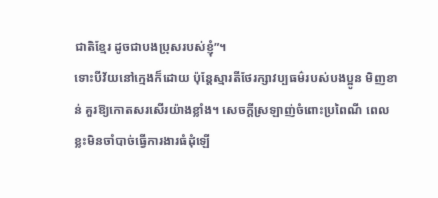ជាតិខ្មែរ ដូចជាបងប្រុសរបស់ខ្ញុំ”។
ទោះបីវ័យនៅក្មេងក៏ដោយ ប៉ុន្តែស្មារតីថែរក្សាវប្បធម៌របស់បងប្អូន មិញខាន់ គួរឱ្យកោតសរសើរយ៉ាងខ្លាំង។ សេចក្តីស្រឡាញ់ចំពោះប្រពៃណី ពេលខ្លះមិនចាំបាច់ធ្វើការងារធំដុំឡើ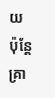យ ប៉ុន្តែគ្រា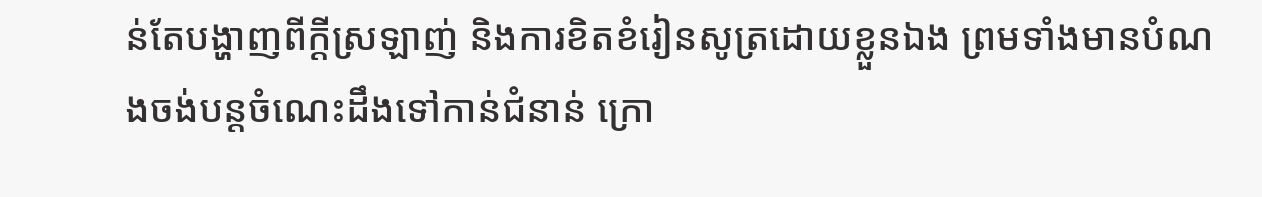ន់តែបង្ហាញពីក្ដីស្រឡាញ់ និងការខិតខំរៀនសូត្រដោយខ្លួនឯង ព្រមទាំងមានបំណងចង់បន្តចំណេះដឹងទៅកាន់ជំនាន់ ក្រោ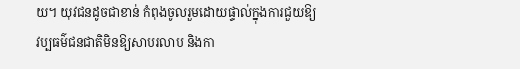យ។ យុវជនដូចជាខាន់ កំពុងចូលរួមដោយផ្ទាល់ក្នុងការជួយឱ្យវប្បធម៌ជនជាតិមិនឱ្យសាបរលាប និងកា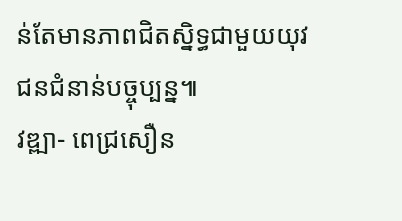ន់តែមានភាពជិតស្និទ្ធជាមួយយុវជនជំនាន់បច្ចុប្បន្ន៕
វឌ្ឍា- ពេជ្រសឿន